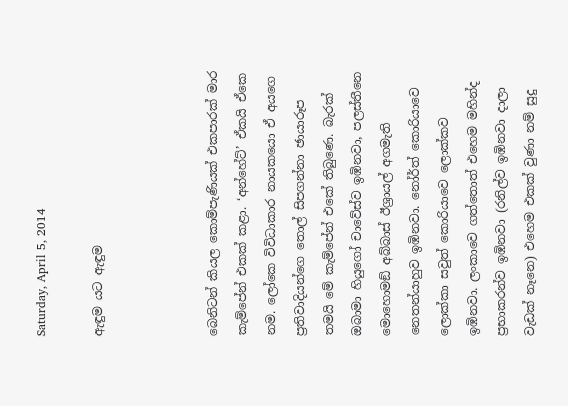Saturday, April 5, 2014

ඇඳුම යට ඇඳුම



බෙනිටන් කියල කොම්පැණියක් එකපාරක් මාර කැම්පේන් එකක් කළා. ‘අන්හේට්’ ඒකයි ඒකෙ නම. ලෝකෙ විවිධාකාර නායකයො ඒ අයගෙ ප්‍රතිවාදියන්ගෙ තොල් සිපගන්නා ඡායාරූප තමයි මේ කැම්පේන් එකේ තිබුණෙ. බැරක් ඔබාමා හියුගෝ චාවේස්ව ඉඹිනවා, පලස්තීනෙ මොහොමඞ් අබ්බාස් ඊශ්‍රායල් අගමැති නෙතන්යාහුව ඉඹිනවා. නෝර්ත් කොරියාවෙ ලොක්කා සවුත් කොරියාවෙ ලොක්කව ඉඹිනවා. ලංකාවෙ ගත්තොත් එහෙම මහින්ද ප්‍රභාකරන්ව ඉඹිනවා (රනිල්ව ඉඹිනවා දාලා වැඩක් නෑනෙ) එහෙම එකක් වුණා නම් සුදු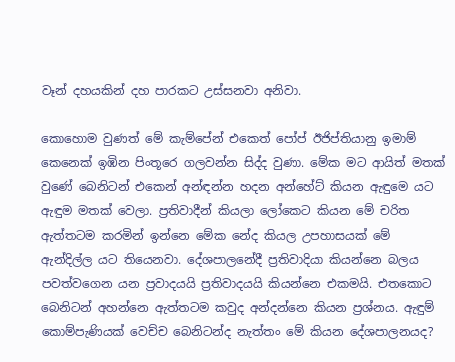වෑන් දහයකින් දහ පාරකට උස්සනවා අනිවා.

කොහොම වුණත් මේ කැම්පේන් එකෙත් පෝප් ඊජිප්තියානු ඉමාම් කෙනෙක් ඉඹින පිංතූරෙ ගලවන්න සිද්ද වුණා. මේක මට ආයිත් මතක් වුණේ බෙනිටන් එකෙන් අන්ඳන්න හදන අන්හේට් කියන ඇඳුමෙ යට ඇඳුම මතක් වෙලා. ප්‍රතිවාදීන් කියලා ලෝකෙට කියන මේ චරිත ඇත්තටම කරමින් ඉන්නෙ මේක නේද කියල උපහාසයක් මේ ඇන්දිල්ල යට තියෙනවා. දේශපාලනේදී ප්‍රතිවාදියා කියන්නෙ බලය පවත්වගෙන යන ප්‍රවාදයයි ප්‍රතිවාදයයි කියන්නෙ එකමයි. එතකොට බෙනිටන් අහන්නෙ ඇත්තටම කවුද අන්දන්නෙ කියන ප්‍රශ්නය. ඇඳුම් කොම්පැණියක් වෙච්ච බෙනිටන්ද නැත්තං මේ කියන දේශපාලනයද?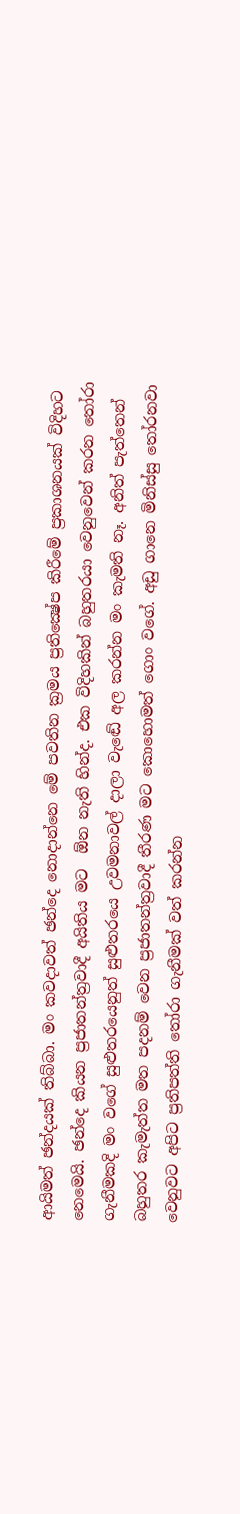ආයිමත් ඡන්දයක් තිබ්බා. මං කවදාවත් ඡන්දෙ නොදාන්නෙ මේ පවතින ක්‍රමය ප්‍රතික්‍ෂේප කිරීමේ ප්‍රකාශනයක් විදිහට නෙමෙයි. ඡන්දෙ කියන ප්‍රජාතන්ත්‍රවාදී අයිතිය මට  ඕන නැති හින්ද. එක විදිහකින් බහුතරයා වෙනුවෙන් කරන තෝරා ගැනීමකදි මං වගේ සුළුතරයෙනුත් සුළුතරයෙ උවමනාවල් දාලා වැඬේ අල කරන්න මං කැමති නෑ. අනිත් පැත්තෙන් බහුතර කැමැත්ත මත පදනම් වෙන ප්‍රජාතන්ත්‍රවාදී තීරණ මට කොහොමත් ගොං වගේ. අඩු ගානෙ මිනිස්සු තෝරනවා වෙනුවට අපිට ප්‍රතිපත්ති තෝරා ගැනීමක් වත් කරන්න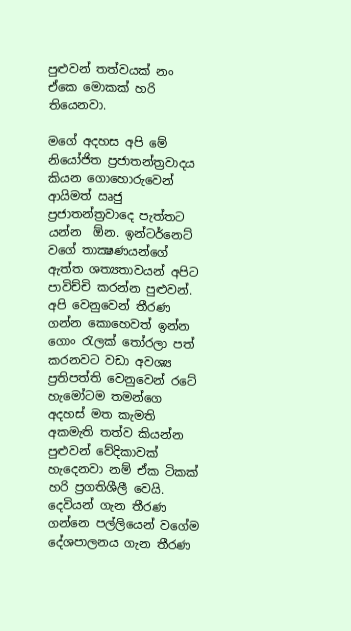පුළුවන් තත්වයක් නං ඒකෙ මොකක් හරි තියෙනවා.

මගේ අදහස අපි මේ නියෝජිත ප්‍රජාතන්ත්‍රවාදය කියන ගොහොරුවෙන් ආයිමත් ඍජු ප්‍රජාතන්ත්‍රවාදෙ පැත්තට යන්න  ඕන. ඉන්ටර්නෙට් වගේ තාක්‍ෂණයන්ගේ ඇත්ත ශත්‍යතාවයන් අපිට පාවිච්චි කරන්න පුළුවන්. අපි වෙනුවෙන් තීරණ ගන්න කොහෙවත් ඉන්න ගොං රැලක් තෝරලා පත් කරනවට වඩා අවශ්‍ය ප්‍රතිපත්ති වෙනුවෙන් රටේ හැමෝටම තමන්ගෙ අදහස් මත කැමති අකමැති තත්ව කියන්න පුළුවන් වේදිකාවක් හැදෙනවා නම් ඒක ටිකක් හරි ප්‍රගතිශීලී වෙයි. දෙවියන් ගැන තීරණ ගන්නෙ පල්ලියෙන් වගේම දේශපාලනය ගැන තීරණ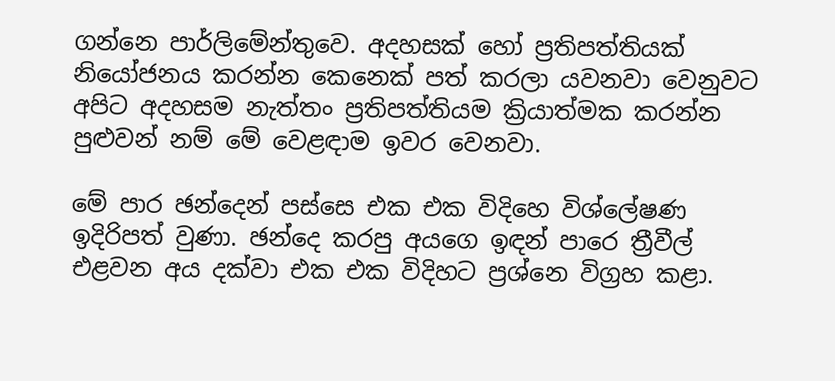ගන්නෙ පාර්ලිමේන්තුවෙ. අදහසක් හෝ ප්‍රතිපත්තියක් නියෝජනය කරන්න කෙනෙක් පත් කරලා යවනවා වෙනුවට අපිට අදහසම නැත්තං ප්‍රතිපත්තියම ක්‍රියාත්මක කරන්න පුළුවන් නම් මේ වෙළඳාම ඉවර වෙනවා.

මේ පාර ඡන්දෙන් පස්සෙ එක එක විදිහෙ විශ්ලේෂණ ඉදිරිපත් වුණා. ඡන්දෙ කරපු අයගෙ ඉඳන් පාරෙ ත්‍රීවීල් එළවන අය දක්වා එක එක විදිහට ප්‍රශ්නෙ විග්‍රහ කළා.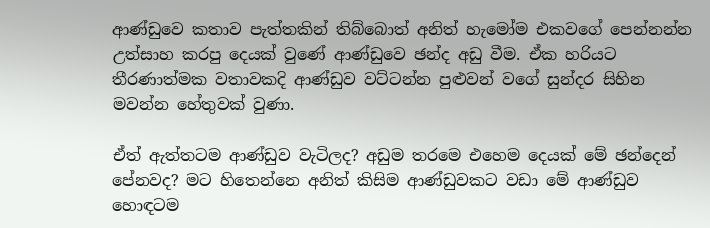ආණ්ඩුවෙ කතාව පැත්තකින් තිබ්බොත් අනිත් හැමෝම එකවගේ පෙන්නන්න උත්සාහ කරපු දෙයක් වුණේ ආණ්ඩුවෙ ඡන්ද අඩු වීම. ඒක හරියට තීරණාත්මක වතාවකදි ආණ්ඩුව වට්ටන්න පුළුවන් වගේ සුන්දර සිහින මවන්න හේතුවක් වුණා.

ඒත් ඇත්තටම ආණ්ඩුව වැටිලද? අඩුම තරමෙ එහෙම දෙයක් මේ ඡන්දෙන් පේනවද? මට හිතෙන්නෙ අනිත් කිසිම ආණ්ඩුවකට වඩා මේ ආණ්ඩුව හොඳටම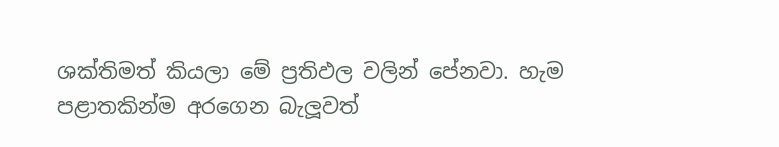ශක්තිමත් කියලා මේ ප්‍රතිඵල වලින් පේනවා. හැම පළාතකින්ම අරගෙන බැලූවත්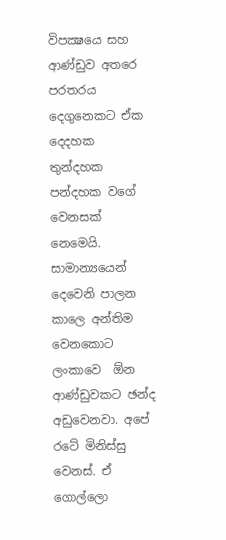විපක්‍ෂයෙ සහ ආණ්ඩුව අතරෙ පරතරය දෙගුනෙකට ඒක දෙදහක තුන්දහක පන්දහක වගේ වෙනසක් නෙමෙයි. සාමාන්‍යයෙන් දෙවෙනි පාලන කාලෙ අන්තිම වෙනකොට ලංකාවෙ  ඕන ආණ්ඩුවකට ඡන්ද අඩුවෙනවා. අපේ රටේ මිනිස්සු වෙනස්. ඒ ගොල්ලො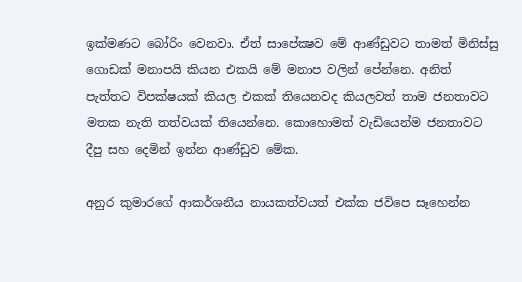ඉක්මණට බෝරිං වෙනවා. ඒත් සාපේක්‍ෂව මේ ආණ්ඩුවට තාමත් මිනිස්සු ගොඩක් මනාපයි කියන එකයි මේ මනාප වලින් පේන්නෙ. අනිත් පැත්තට විපක්ෂයක් කියල එකක් තියෙනවද කියලවත් තාම ජනතාවට මතක නැති තත්වයක් තියෙන්නෙ. කොහොමත් වැඩියෙන්ම ජනතාවට දීපු සහ දෙමින් ඉන්න ආණ්ඩුව මේක.

අනුර කුමාරගේ ආකර්ශනීය නායකත්වයත් එක්ක ජවිපෙ සෑහෙන්න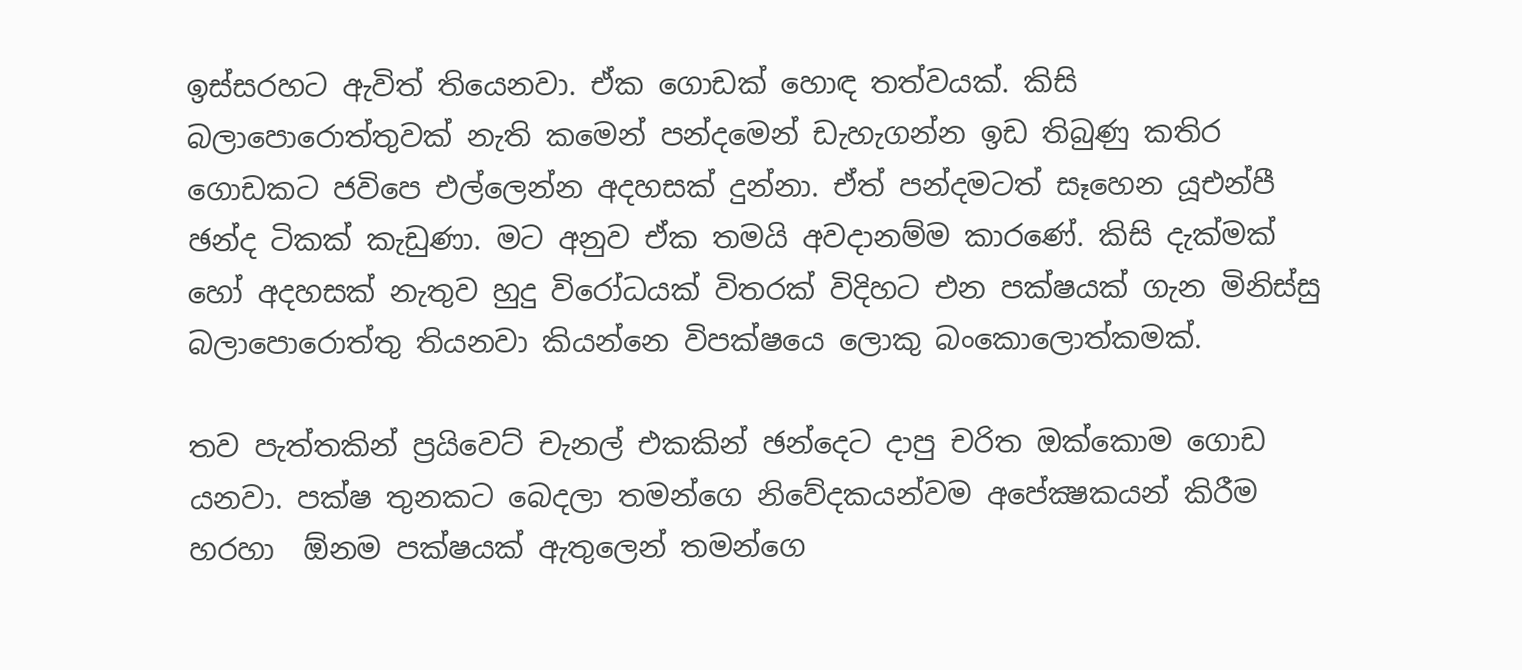ඉස්සරහට ඇවිත් තියෙනවා. ඒක ගොඩක් හොඳ තත්වයක්. කිසි බලාපොරොත්තුවක් නැති කමෙන් පන්දමෙන් ඩැහැගන්න ඉඩ තිබුණු කතිර ගොඩකට ජවිපෙ එල්ලෙන්න අදහසක් දුන්නා. ඒත් පන්දමටත් සෑහෙන යූඑන්පී ඡන්ද ටිකක් කැඩුණා. මට අනුව ඒක තමයි අවදානම්ම කාරණේ. කිසි දැක්මක් හෝ අදහසක් නැතුව හුදු විරෝධයක් විතරක් විදිහට එන පක්ෂයක් ගැන මිනිස්සු බලාපොරොත්තු තියනවා කියන්නෙ විපක්ෂයෙ ලොකු බංකොලොත්කමක්.

තව පැත්තකින් ප්‍රයිවෙට් චැනල් එකකින් ඡන්දෙට දාපු චරිත ඔක්කොම ගොඩ යනවා. පක්ෂ තුනකට බෙදලා තමන්ගෙ නිවේදකයන්වම අපේක්‍ෂකයන් කිරීම හරහා  ඕනම පක්ෂයක් ඇතුලෙන් තමන්ගෙ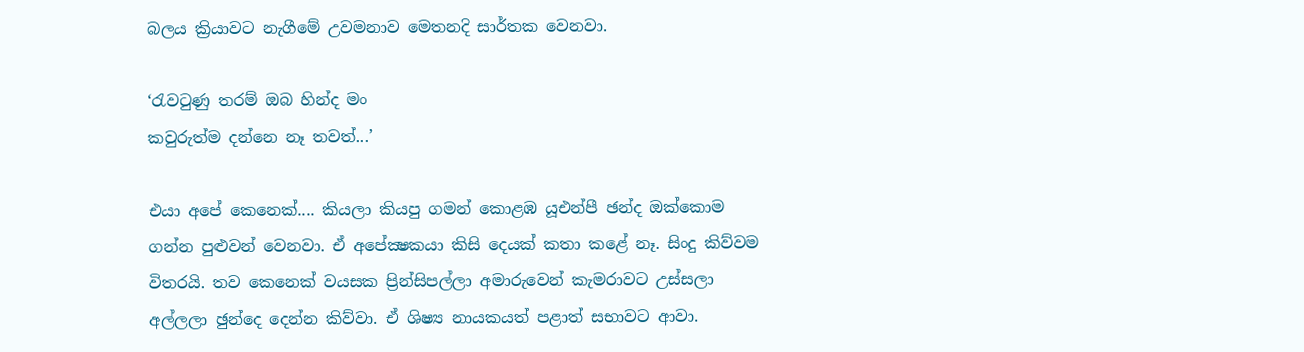බලය ක්‍රියාවට නැගීමේ උවමනාව මෙතනදි සාර්තක වෙනවා.

‘රැවටුණු තරම් ඔබ හින්ද මං
කවුරුත්ම දන්නෙ නෑ තවත්...’

එයා අපේ කෙනෙක්.... කියලා කියපු ගමන් කොළඹ යූඑන්පී ඡන්ද ඔක්කොම ගන්න පුළුවන් වෙනවා. ඒ අපේක්‍ෂකයා කිසි දෙයක් කතා කළේ නෑ. සිංදු කිව්වම විතරයි. තව කෙනෙක් වයසක ප්‍රින්සිපල්ලා අමාරුවෙන් කැමරාවට උස්සලා අල්ලලා ඡුන්දෙ දෙන්න කිව්වා. ඒ ශිෂ්‍ය නායකයත් පළාත් සභාවට ආවා.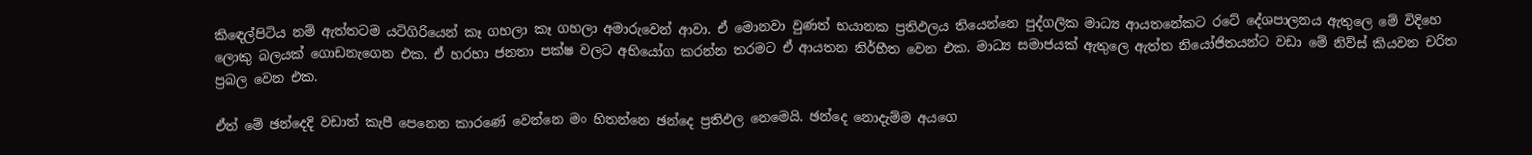කිඳෙල්පිටිය නම් ඇත්තටම යටිගිරියෙන් කෑ ගහලා කෑ ගහලා අමාරුවෙන් ආවා. ඒ මොනවා වුණත් භයානක ප්‍රතිඵලය තියෙන්නෙ පුද්ගලික මාධ්‍ය ආයතනේකට රටේ දේශපාලනය ඇතුලෙ මේ විදිහෙ ලොකු බලයක් ගොඩනැගෙන එක. ඒ හරහා ජනතා පක්ෂ වලට අභියෝග කරන්න තරමට ඒ ආයතන නිර්භීත වෙන එක. මාධ්‍ය සමාජයක් ඇතුලෙ ඇත්ත නියෝජිතයන්ට වඩා මේ නිව්ස් කියවන චරිත ප්‍රබල වෙන එක.

ඒත් මේ ඡන්දෙදි වඩාත් කැපී පෙනෙන කාරණේ වෙන්නෙ මං හිතන්නෙ ඡන්දෙ ප්‍රතිඵල නෙමෙයි. ඡන්දෙ නොදැම්ම අයගෙ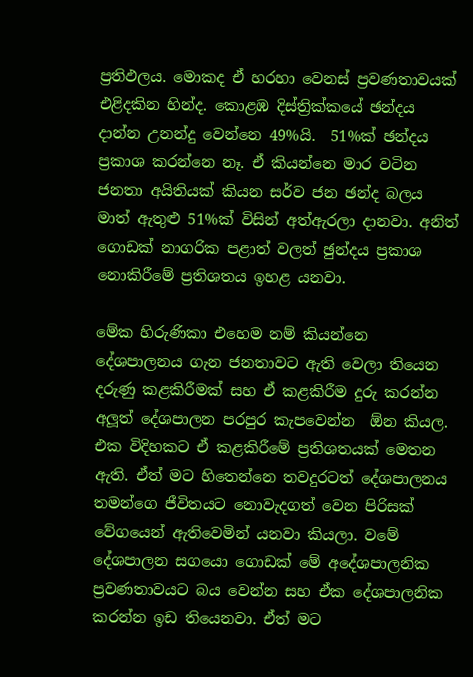ප්‍රතිඵලය. මොකද ඒ හරහා වෙනස් ප්‍රවණතාවයක් එළිදකින හින්ද. කොළඹ දිස්ත්‍රික්කයේ ඡන්දය දාන්න උනන්දු වෙන්නෙ 49%යි.  51%ක් ඡන්දය ප්‍රකාශ කරන්නෙ නෑ. ඒ කියන්නෙ මාර වටින ජනතා අයිතියක් කියන සර්ව ජන ඡන්ද බලය මාත් ඇතුළු 51%ක් විසින් අත්ඇරලා දානවා. අනිත් ගොඩක් නාගරික පළාත් වලත් ඡුන්දය ප්‍රකාශ නොකිරීමේ ප්‍රතිශතය ඉහළ යනවා.

මේක හිරුණිකා එහෙම නම් කියන්නෙ දේශපාලනය ගැන ජනතාවට ඇති වෙලා තියෙන දරුණු කළකිරීමක් සහ ඒ කළකිරීම දුරු කරන්න අලූත් දේශපාලන පරපුර කැපවෙන්න  ඕන කියල. එක විදිහකට ඒ කළකිරීමේ ප්‍රතිශතයක් මෙතන ඇති. ඒත් මට හිතෙන්නෙ තවදුරටත් දේශපාලනය තමන්ගෙ ජීවිතයට නොවැදගත් වෙන පිරිසක් වේගයෙන් ඇතිවෙමින් යනවා කියලා. වමේ දේශපාලන සගයො ගොඩක් මේ අදේශපාලනික ප්‍රවණතාවයට බය වෙන්න සහ ඒක දේශපාලනික කරන්න ඉඩ තියෙනවා. ඒත් මට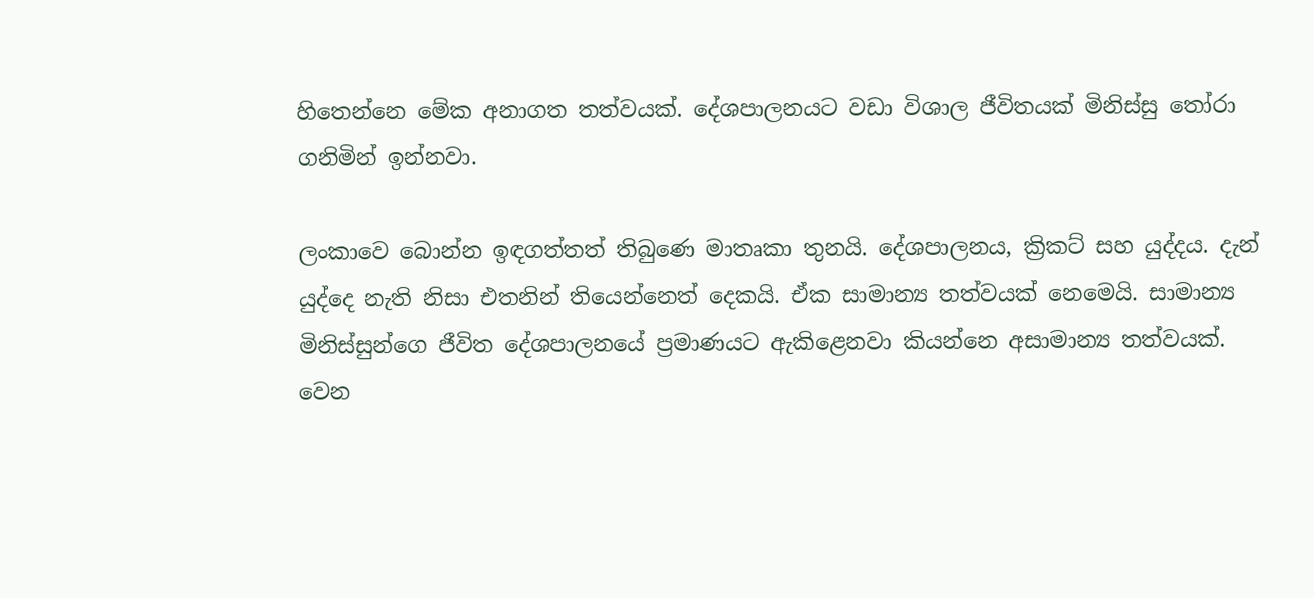හිතෙන්නෙ මේක අනාගත තත්වයක්. දේශපාලනයට වඩා විශාල ජීවිතයක් මිනිස්සු තෝරා ගනිමින් ඉන්නවා.

ලංකාවෙ බොන්න ඉඳගත්තත් තිබුණෙ මාතෘකා තුනයි. දේශපාලනය, ක්‍රිකට් සහ යුද්දය. දැන් යුද්දෙ නැති නිසා එතනින් තියෙන්නෙත් දෙකයි. ඒක සාමාන්‍ය තත්වයක් නෙමෙයි. සාමාන්‍ය මිනිස්සුන්ගෙ ජීවිත දේශපාලනයේ ප්‍රමාණයට ඇකිළෙනවා කියන්නෙ අසාමාන්‍ය තත්වයක්. වෙන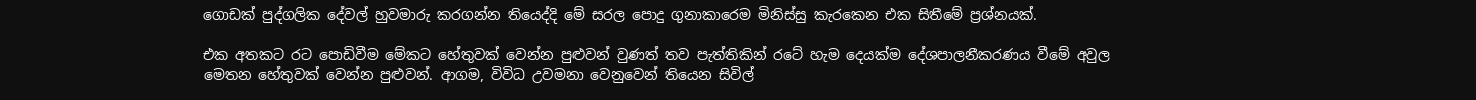ගොඩක් පුද්ගලික දේවල් හුවමාරු කරගන්න තියෙද්දි මේ සරල පොදු ගුනාකාරෙම මිනිස්සු කැරකෙන එක සිතීමේ ප්‍රශ්නයක්.

එක අතකට රට පොඩිවීම මේකට හේතුවක් වෙන්න පුළුවන් වුණත් තව පැත්තිකින් රටේ හැම දෙයක්ම දේශපාලනීකරණය වීමේ අවුල මෙතන හේතුවක් වෙන්න පුළුවන්. ආගම, විවිධ උවමනා වෙනුවෙන් තියෙන සිවිල්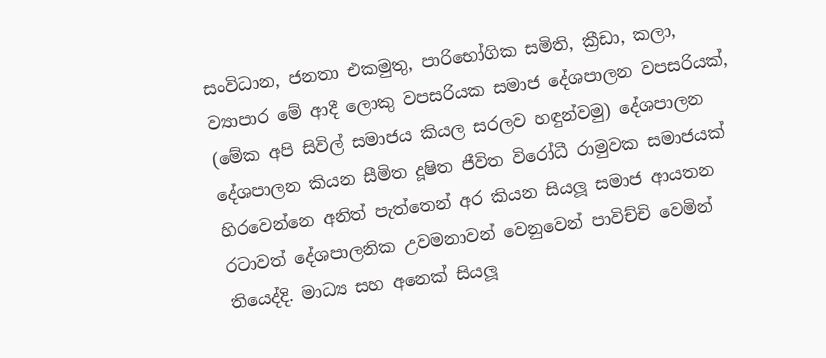සංවිධාන, ජනතා එකමුතු, පාරිභෝගික සමිති, ක්‍රීඩා, කලා, ව්‍යාපාර මේ ආදී ලොකු වපසරියක සමාජ දේශපාලන වපසරියක්, (මේක අපි සිවිල් සමාජය කියල සරලව හඳුන්වමු) දේශපාලන දේශපාලන කියන සීමිත දූෂිත ජීවිත විරෝධී රාමුවක සමාජයක් හිරවෙන්නෙ අනිත් පැත්තෙන් අර කියන සියලූ සමාජ ආයතන රටාවත් දේශපාලනික උවමනාවන් වෙනුවෙන් පාවිච්චි වෙමින් තියෙද්දි. මාධ්‍ය සහ අනෙක් සියලූ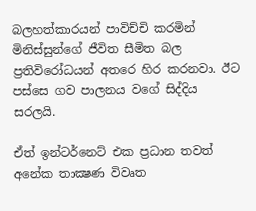බලහත්කාරයන් පාවිච්චි කරමින් මිනිස්සුන්ගේ ජීවිත සීමිත බල ප්‍රතිවිරෝධයන් අතරෙ හිර කරනවා. ඊට පස්සෙ ගව පාලනය වගේ සිද්දිය සරලයි.

ඒත් ඉන්ටර්නෙට් එක ප්‍රධාන තවත් අනේක තාක්‍ෂණ විවෘත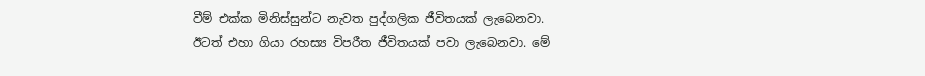වීම් එක්ක මිනිස්සුන්ට නැවත පුද්ගලික ජීවිතයක් ලැබෙනවා. ඊටත් එහා ගියා රහස්‍ය විපරීත ජීවිතයක් පවා ලැබෙනවා. මේ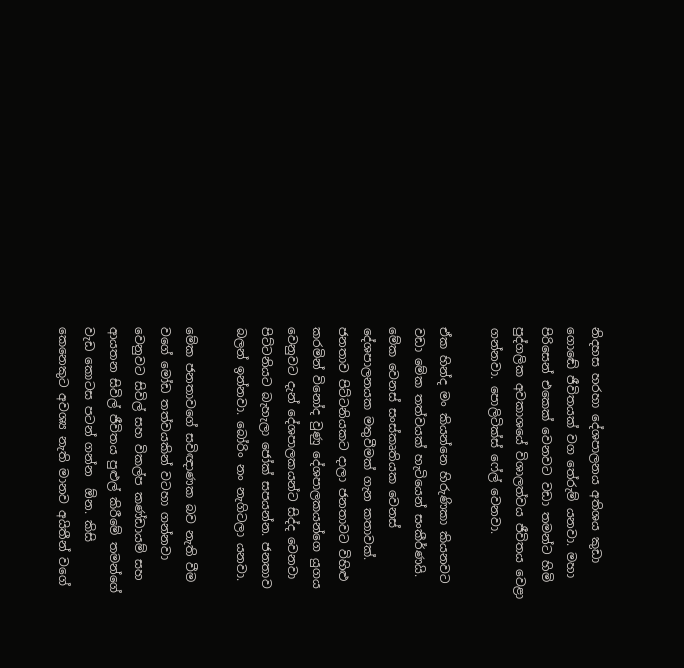නිදහස හරහා දේශපාලනය අතිශය කුඩා ගොඬේ ජීවිතයක් වග තේරුම් යනවා. මහා පිරිසෙන් එකෙක් වෙනවට වඩා තමන්ට හිමි පුද්ගලික අවකාශයේ විශාලත්වය ජීවිතය වෙළා ගන්නවා. පොලිටික්ස් ෆේල් වෙනවා.

ඒක හින්ද මං කියන්නෙ හිරුණිකා කියනවට වඩා මේක තත්වයක් හැටියෙන් සංකීර්ණයි. මේක වෙනස් සංස්කෘතියක වෙනස් දේශපාලනයක මතුවීමක් ගැන කතාවක්. ජනතාව පිට්ටනියකට දාලා ජනතාවට විහිළු කරමින් විනෝද වුණු දේශපාලකයන්ගෙ යුගය වෙනුවට දැන් දේශපාලකයන්ට සිද්ද වෙනවා පිට්ටනියට බැහැලා ජෝක් සපයන්න. ජනතාව බලන් ඉන්නවා. බෝරිං නං නැගිටලා යනවා.

මේක ජනතාවගේ සවිඥාණක බව නැති වීම වගේ මෝඩ තත්වයකින් වටහා ගන්නවා වෙනුවට සිවිල් සහ විකල්ප කණ්ඩායම් සහ ආයතන සිවිල් ජීවිතය පුළුල් කිරීමේ තමන්ගේ වැඩ කොටස පටන් ගන්න  ඕන. කිසි කෙනෙකුට අවශ්‍ය නැති මානව අයිතීන් වගේ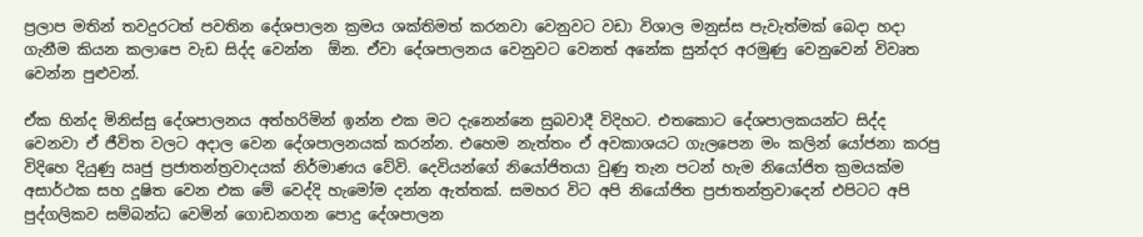ප්‍රලාප මතින් තවදුරටත් පවතින දේශපාලන ක්‍රමය ශක්තිමත් කරනවා වෙනුවට වඩා විශාල මනුස්ස පැවැත්මක් බෙදා හදා ගැනීම කියන කලාපෙ වැඩ සිද්ද වෙන්න  ඕන. ඒවා දේශපාලනය වෙනුවට වෙනත් අනේක සුන්දර අරමුණු වෙනුවෙන් විවෘත වෙන්න පුළුවන්.

ඒක හින්ද මිනිස්සු දේශපාලනය අත්හරිමින් ඉන්න එක මට දැනෙන්නෙ සුබවාදී විදිහට. එතකොට දේශපාලකයන්ට සිද්ද වෙනවා ඒ ජීවිත වලට අදාල වෙන දේශපාලනයක් කරන්න. එහෙම නැත්තං ඒ අවකාශයට ගැලපෙන මං කලින් යෝජනා කරපු විදිහෙ දියුණු ඍජු ප්‍රජාතන්ත්‍රවාදයක් නිර්මාණය වේවි. දෙවියන්ගේ නියෝජිතයා වුණු තැන පටන් හැම නියෝජිත ක්‍රමයක්ම අසාර්ථක සහ දූෂිත වෙන එක මේ වෙද්දි හැමෝම දන්න ඇත්තක්. සමහර විට අපි නියෝජිත ප්‍රජාතන්ත්‍රවාදෙන් එපිටට අපි පුද්ගලිකව සම්බන්ධ වෙමින් ගොඩනගන පොදු දේශපාලන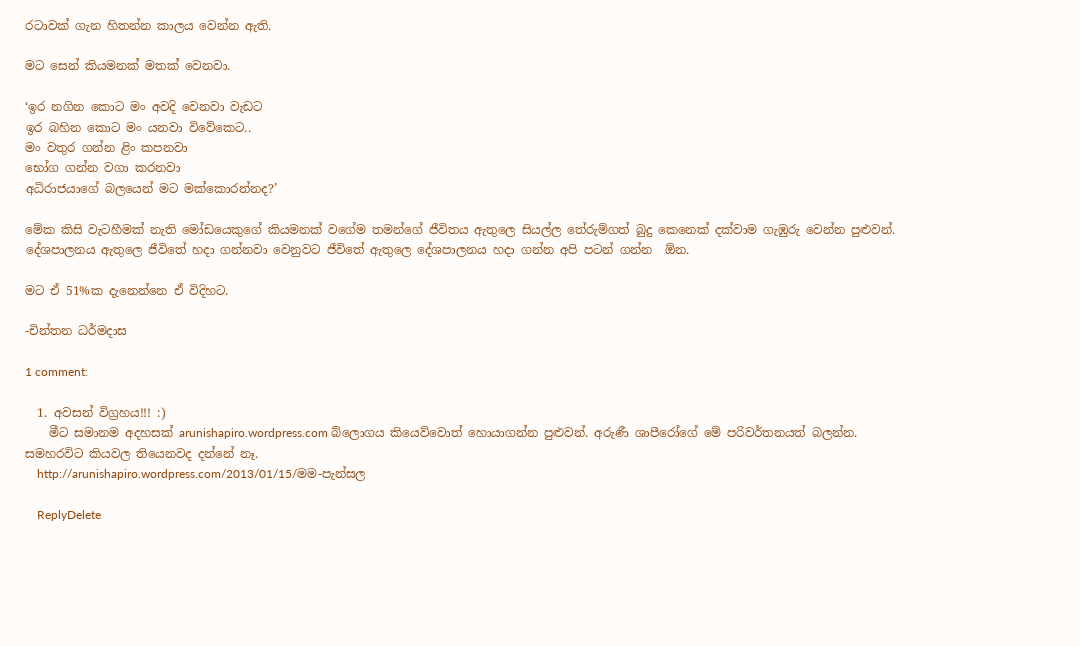රටාවක් ගැන හිතන්න කාලය වෙන්න ඇති.

මට සෙන් කියමනක් මතක් වෙනවා.

‘ඉර නගින කොට මං අවදි වෙනවා වැඩට
ඉර බහින කොට මං යනවා විවේකෙට..
මං වතුර ගන්න ළිං කපනවා
භෝග ගන්න වගා කරනවා
අධිරාජයාගේ බලයෙන් මට මක්කොරන්නද?’

මේක කිසි වැටහීමක් නැති මෝඩයෙකුගේ කියමනක් වගේම තමන්ගේ ජීවිතය ඇතුලෙ සියල්ල තේරුම්ගත් බුදු කෙනෙක් දක්වාම ගැඹුරු වෙන්න පුළුවන්. දේශපාලනය ඇතුලෙ ජීවිතේ හදා ගන්නවා වෙනුවට ජීවිතේ ඇතුලෙ දේශපාලනය හදා ගන්න අපි පටන් ගන්න  ඕන.

මට ඒ 51%ක දැනෙන්නෙ ඒ විදිහට.

-චින්තන ධර්මදාස

1 comment:

  1. අවසන් විග්‍රහය!!! :)
    මීට සමානම අදහසක් arunishapiro.wordpress.com බ්ලොගය කියෙව්වොත් හොයාගන්න පුළුවන්. අරුණී ශාපීරෝගේ මේ පරිවර්තනයත් බලන්න. සමහරවිට කියවල තියෙනවද දන්නේ නෑ.
    http://arunishapiro.wordpress.com/2013/01/15/මම-පැන්සල

    ReplyDelete